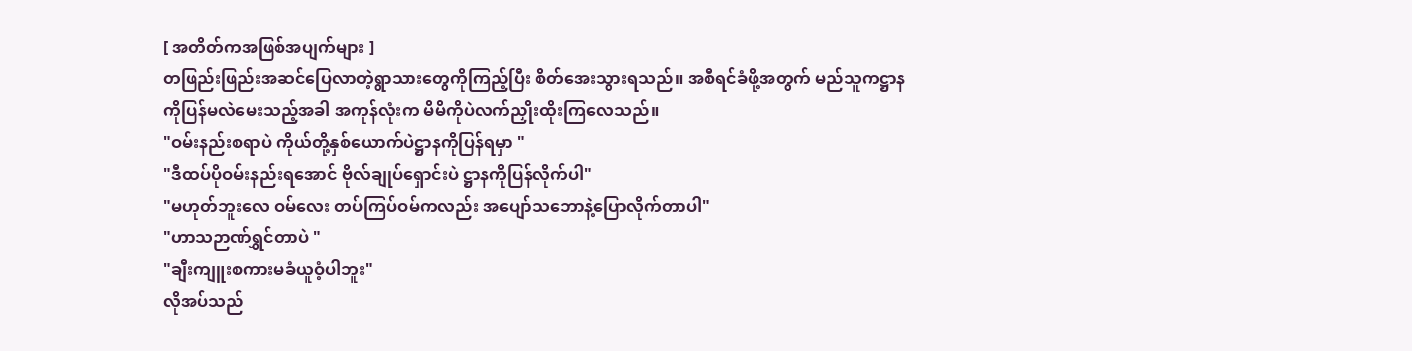[ အတိတ်ကအဖြစ်အပျက်များ ]
တဖြည်းဖြည်းအဆင်ပြေလာတဲ့ရွာသားတွေကိုကြည့်ပြီး စိတ်အေးသွားရသည်။ အစီရင်ခံဖို့အတွက် မည်သူကဋ္ဌာနကိုပြန်မလဲမေးသည့်အခါ အကုန်လုံးက မိမိကိုပဲလက်ညှိုးထိုးကြလေသည်။
"ဝမ်းနည်းစရာပဲ ကိုယ်တို့နှစ်ယောက်ပဲဋ္ဌာနကိုပြန်ရမှာ "
"ဒီထပ်ပိုဝမ်းနည်းရအောင် ဗိုလ်ချုပ်ရှောင်းပဲ ဋ္ဌာနကိုပြန်လိုက်ပါ"
"မဟုတ်ဘူးလေ ဝမ်လေး တပ်ကြပ်ဝမ်ကလည်း အပျော်သဘောနဲ့ပြောလိုက်တာပါ"
"ဟာသဉာဏ်ရွှင်တာပဲ "
"ချီးကျူးစကားမခံယူဝံ့ပါဘူး"
လိုအပ်သည်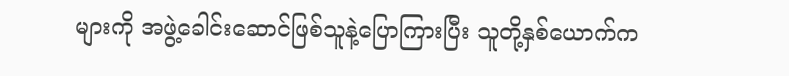များကို အဖွဲ့ခေါင်းဆောင်ဖြစ်သူနဲ့ပြောကြားပြီး သူတို့နှစ်ယောက်က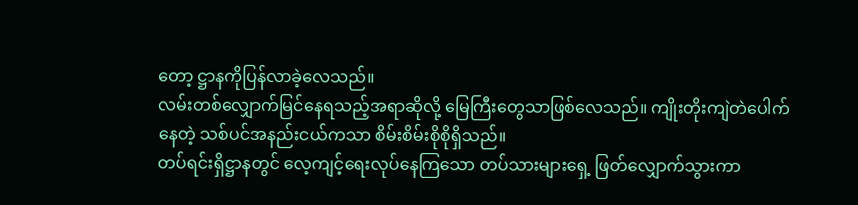တော့ ဋ္ဌာနကိုပြန်လာခဲ့လေသည်။
လမ်းတစ်လျှောက်မြင်နေရသည့်အရာဆိုလို့ မြေကြီးတွေသာဖြစ်လေသည်။ ကျိုးတိုးကျဲတဲပေါက်နေတဲ့ သစ်ပင်အနည်းငယ်ကသာ စိမ်းစိမ်းစိုစိုရှိသည်။
တပ်ရင်းရှိဋ္ဌာနတွင် လေ့ကျင့်ရေးလုပ်နေကြသော တပ်သားများရှေ့ ဖြတ်လျှောက်သွားကာ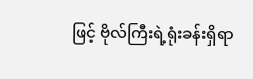ဖြင့် ဗိုလ်ကြီးရဲ့ရုံးခန်းရှိရာ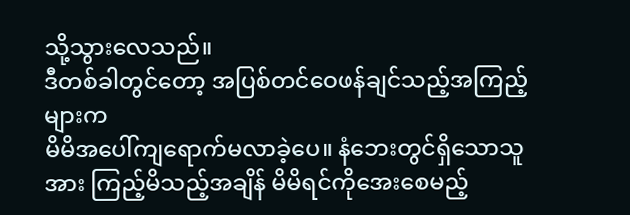သို့သွားလေသည်။
ဒီတစ်ခါတွင်တော့ အပြစ်တင်ဝေဖန်ချင်သည့်အကြည့်များက
မိမိအပေါ်ကျရောက်မလာခဲ့ပေ။ နံဘေးတွင်ရှိသောသူအား ကြည့်မိသည့်အချိန် မိမိရင်ကိုအေးစေမည့်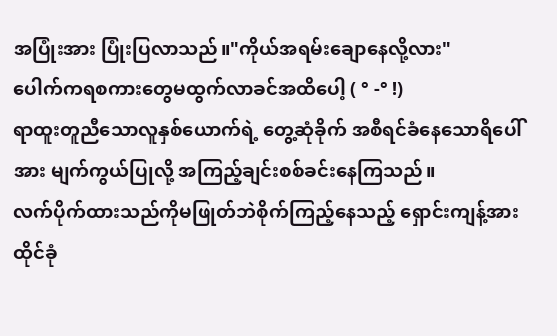အပြုံးအား ပြုံးပြလာသည်။"ကိုယ်အရမ်းချောနေလို့လား"
ပေါက်ကရစကားတွေမထွက်လာခင်အထိပေါ့ ( ° -° !)
ရာထူးတူညီသောလူနှစ်ယောက်ရဲ့ တွေ့ဆုံခိုက် အစီရင်ခံနေသောရိပေါ်အား မျက်ကွယ်ပြုလို့ အကြည့်ချင်းစစ်ခင်းနေကြသည်။
လက်ပိုက်ထားသည်ကိုမဖြုတ်ဘဲစိုက်ကြည့်နေသည့် ရှောင်းကျန့်အား ထိုင်ခုံ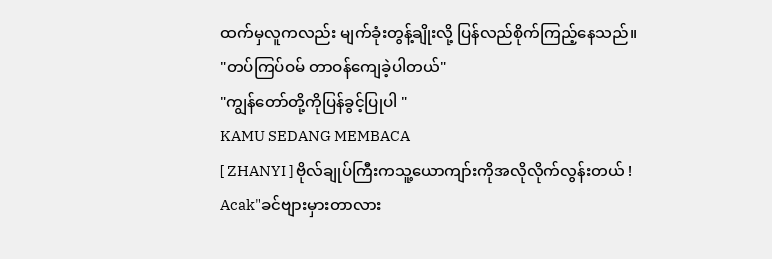ထက်မှလူကလည်း မျက်ခုံးတွန့်ချိုးလို့ ပြန်လည်စိုက်ကြည့်နေသည်။
"တပ်ကြပ်ဝမ် တာဝန်ကျေခဲ့ပါတယ်"
"ကျွန်တော်တို့ကိုပြန်ခွင့်ပြုပါ "
KAMU SEDANG MEMBACA
[ ZHANYI ] ဗိုလ်ချုပ်ကြီးကသူ့ယောကျာ်းကိုအလိုလိုက်လွန်းတယ် !
Acak"ခင်ဗျားမှားတာလား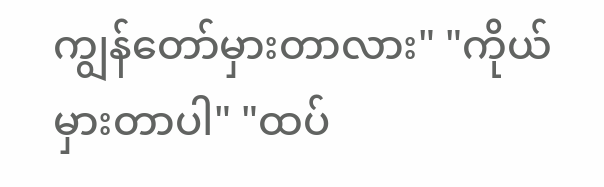ကျွန်တော်မှားတာလား" "ကိုယ်မှားတာပါ" "ထပ်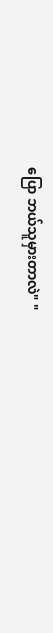ပြော ဘယ်သူမှားတာလဲ" "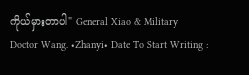ကိုယ်မှားတာပါ" General Xiao & Military Doctor Wang. •Zhanyi• Date To Start Writing :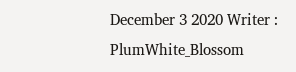December 3 2020 Writer : PlumWhite_Blossom